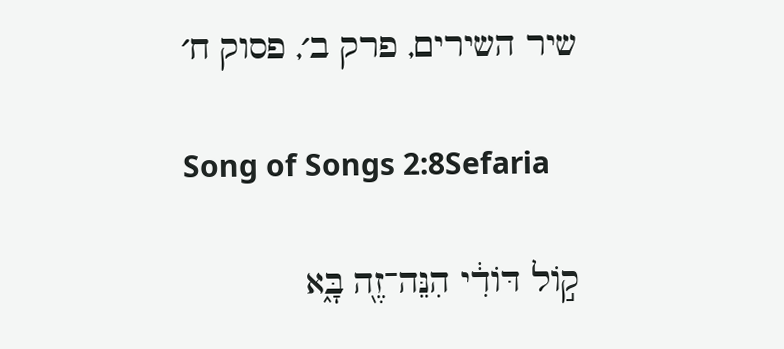שיר השירים, פרק ב׳, פסוק ח׳

Song of Songs 2:8Sefaria

ק֣וֹל דּוֹדִ֔י הִנֵּה־זֶ֖ה בָּ֑א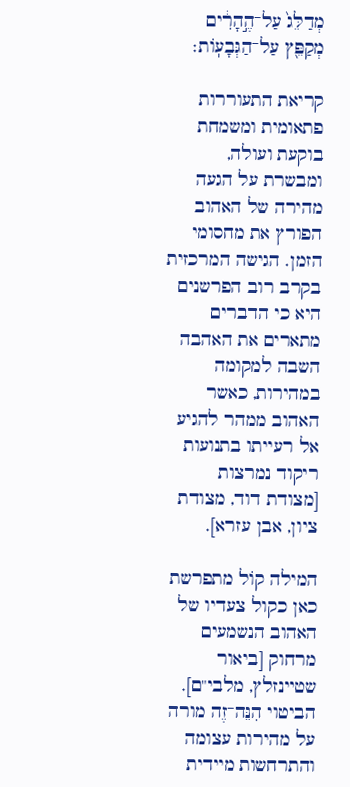מְדַלֵּג֙ עַל־הֶ֣הָרִ֔ים מְקַפֵּ֖ץ עַל־הַגְּבָעֽוֹת׃

קריאת התעוררות פתאומית ומשמחת בוקעת ועולה, ומבשרת על הגעה מהירה של האהוב הפורץ את מחסומי הזמן. הגישה המרכזית בקרב רוב הפרשנים היא כי הדברים מתארים את האהבה השבה למקומה במהירות, כאשר האהוב ממהר להגיע אל רעייתו בתנועות ריקוד נמרצות [מצודת דוד, מצודת ציון, אבן עזרא].

המילה קוֹל מתפרשת כאן כקול צעדיו של האהוב הנשמעים מרחוק [ביאור שטיינזלץ, מלבי"ם]. הביטוי הִנֵּה־זֶה מורה על מהירות עצומה והתרחשות מיידית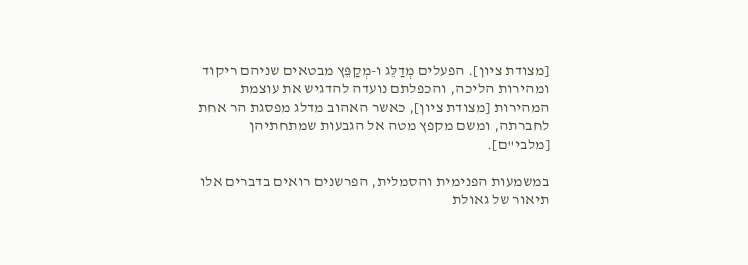[מצודת ציון]. הפעלים מְדַלֵּג ו-מְקַפֵּץ מבטאים שניהם ריקוד ומהירות הליכה, והכפלתם נועדה להדגיש את עוצמת המהירות [מצודת ציון], כאשר האהוב מדלג מפסגת הר אחת לחברתה, ומשם מקפץ מטה אל הגבעות שמתחתיהן [מלבי"ם].

במשמעות הפנימית והסמלית, הפרשנים רואים בדברים אלו תיאור של גאולת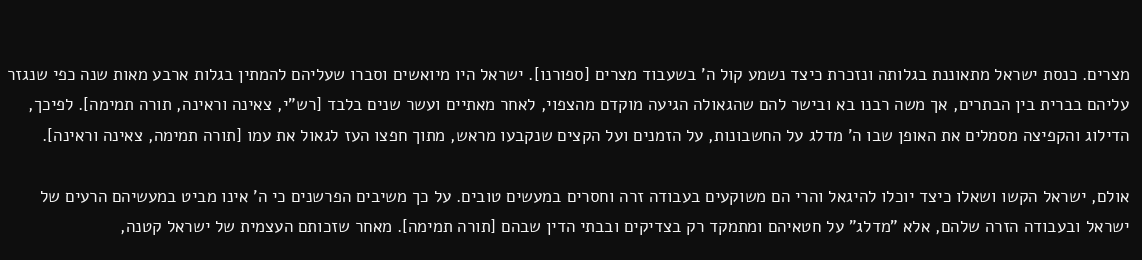מצרים. כנסת ישראל מתאוננת בגלותה ונזכרת כיצד נשמע קול ה' בשעבוד מצרים [ספורנו]. ישראל היו מיואשים וסברו שעליהם להמתין בגלות ארבע מאות שנה כפי שנגזר עליהם בברית בין הבתרים, אך משה רבנו בא ובישר להם שהגאולה הגיעה מוקדם מהצפוי, לאחר מאתיים ועשר שנים בלבד [רש"י, צאינה וראינה, תורה תמימה]. לפיכך, הדילוג והקפיצה מסמלים את האופן שבו ה' מדלג על החשבונות, על הזמנים ועל הקצים שנקבעו מראש, מתוך חפצו העז לגאול את עמו [תורה תמימה, צאינה וראינה].

אולם, ישראל הקשו ושאלו כיצד יוכלו להיגאל והרי הם משוקעים בעבודה זרה וחסרים במעשים טובים. על כך משיבים הפרשנים כי ה' אינו מביט במעשיהם הרעים של ישראל ובעבודה הזרה שלהם, אלא "מדלג" על חטאיהם ומתמקד רק בצדיקים ובבתי הדין שבהם [תורה תמימה]. מאחר שזכותם העצמית של ישראל קטנה,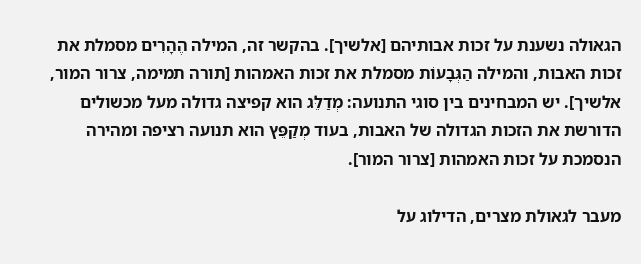הגאולה נשענת על זכות אבותיהם [אלשיך]. בהקשר זה, המילה הֶהָרִים מסמלת את זכות האבות, והמילה הַגְּבָעוֹת מסמלת את זכות האמהות [תורה תמימה, צרור המור, אלשיך]. יש המבחינים בין סוגי התנועה: מְדַלֵּג הוא קפיצה גדולה מעל מכשולים הדורשת את הזכות הגדולה של האבות, בעוד מְקַפֵּץ הוא תנועה רציפה ומהירה הנסמכת על זכות האמהות [צרור המור].

מעבר לגאולת מצרים, הדילוג על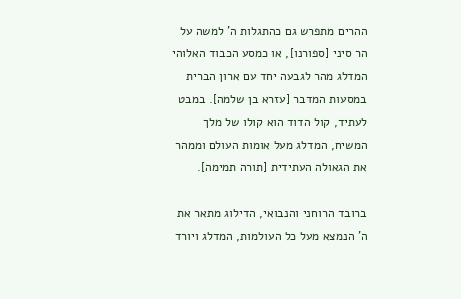ההרים מתפרש גם כהתגלות ה' למשה על הר סיני [ספורנו], או כמסע הכבוד האלוהי המדלג מהר לגבעה יחד עם ארון הברית במסעות המדבר [עזרא בן שלמה]. במבט לעתיד, קול הדוד הוא קולו של מלך המשיח, המדלג מעל אומות העולם וממהר את הגאולה העתידית [תורה תמימה].

ברובד הרוחני והנבואי, הדילוג מתאר את ה' הנמצא מעל כל העולמות, המדלג ויורד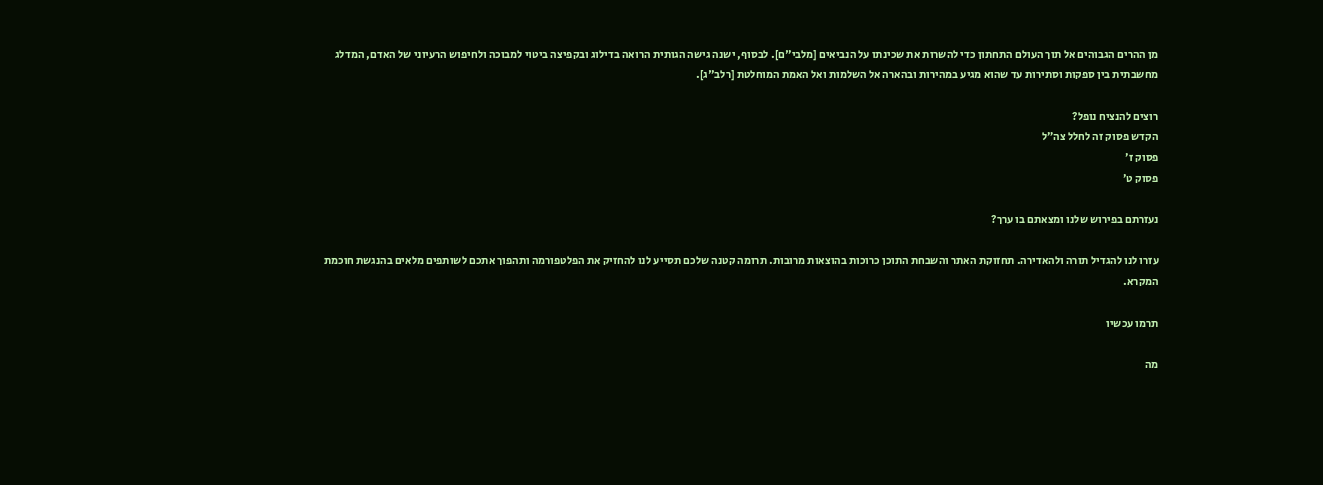מן ההרים הגבוהים אל תוך העולם התחתון כדי להשרות את שכינתו על הנביאים [מלבי"ם]. לבסוף, ישנה גישה הגותית הרואה בדילוג ובקפיצה ביטוי למבוכה ולחיפוש הרעיוני של האדם, המדלג מחשבתית בין ספקות וסתירות עד שהוא מגיע במהירות ובהארה אל השלמות ואל האמת המוחלטת [רלב"ג].

רוצים להנציח נופל?
הקדש פסוק זה לחלל צה״ל
פסוק ז׳
פסוק ט׳

נעזרתם בפירוש שלנו ומצאתם בו ערך?

עזרו לנו להגדיל תורה ולהאדירה. תחזוקת האתר והשבחת התוכן כרוכות בהוצאות מרובות. תרומה קטנה שלכם תסייע לנו להחזיק את הפלטפורמה ותהפוך אתכם לשותפים מלאים בהנגשת חוכמת המקרא.

תרמו עכשיו

מה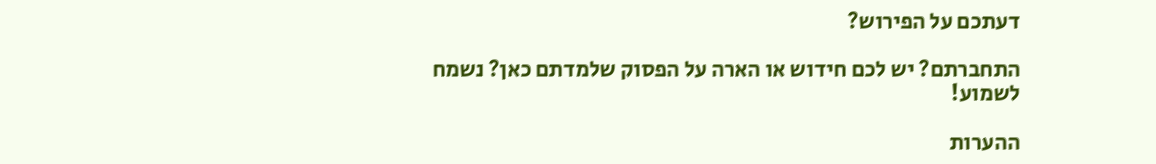דעתכם על הפירוש?

התחברתם? יש לכם חידוש או הארה על הפסוק שלמדתם כאן? נשמח לשמוע!

ההערות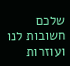שלכם חשובות לנו ועוזרות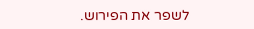לשפר את הפירוש.